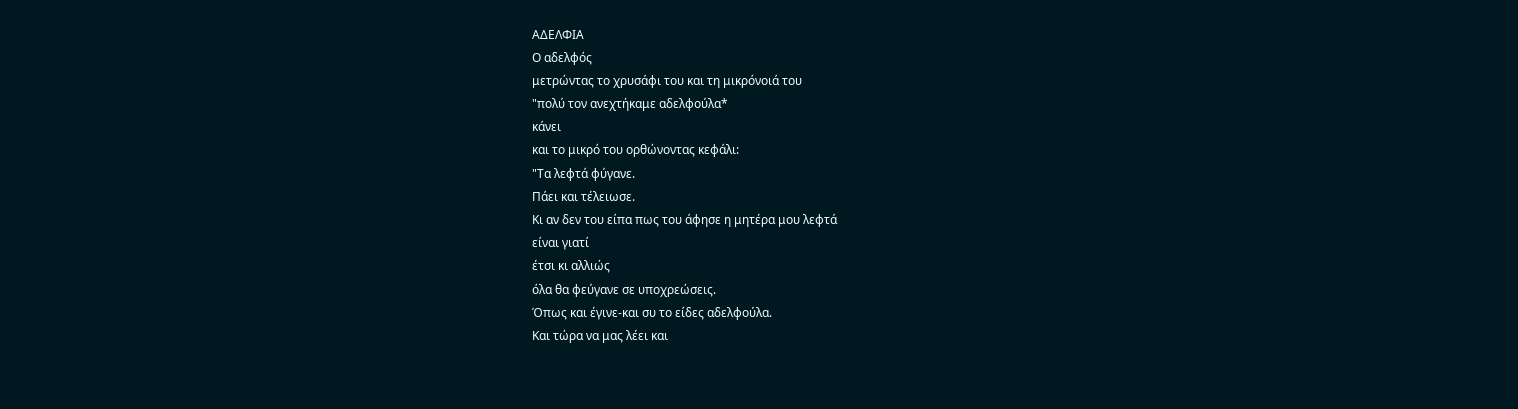ΑΔΕΛΦΙΑ
Ο αδελφός
μετρώντας το χρυσάφι του και τη μικρόνοιά του
"πολύ τον ανεχτήκαμε αδελφούλα*
κάνει
και το μικρό του ορθώνοντας κεφάλι:
"Τα λεφτά φύγανε.
Πάει και τέλειωσε.
Κι αν δεν του είπα πως του άφησε η μητέρα μου λεφτά
είναι γιατί
έτσι κι αλλιώς
όλα θα φεύγανε σε υποχρεώσεις.
Όπως και έγινε-και συ το είδες αδελφούλα.
Και τώρα να μας λέει και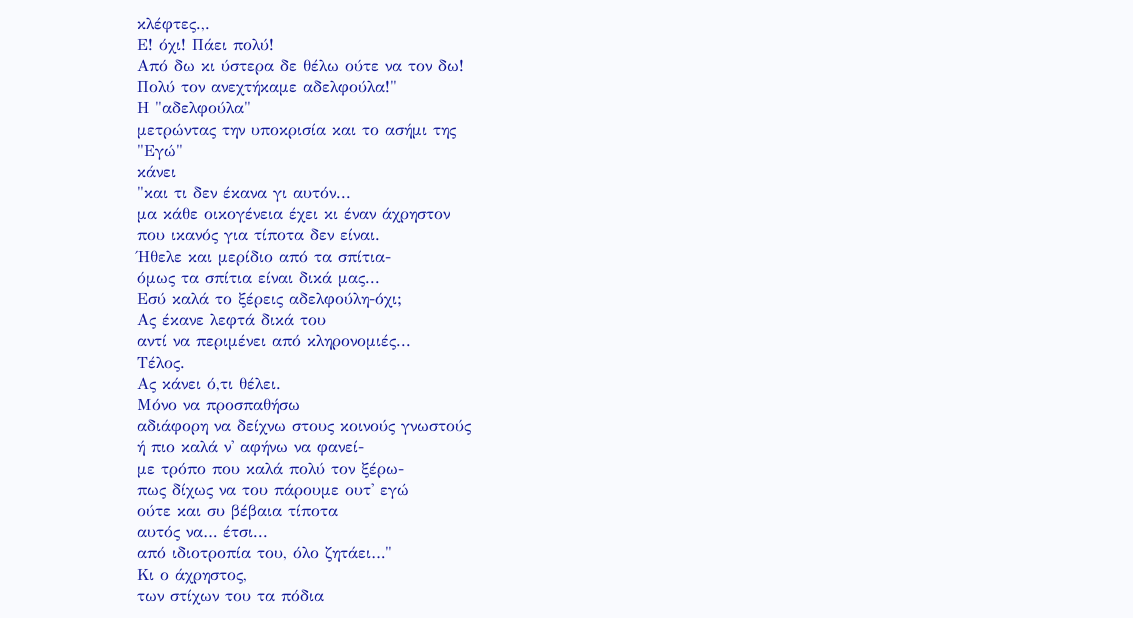κλέφτες.,.
Ε! όχι! Πάει πολύ!
Από δω κι ύστερα δε θέλω ούτε να τον δω!
Πολύ τον ανεχτήκαμε αδελφούλα!"
Η "αδελφούλα"
μετρώντας την υποκρισία και το ασήμι της
"Εγώ"
κάνει
"και τι δεν έκανα γι αυτόν...
μα κάθε οικογένεια έχει κι έναν άχρηστον
που ικανός για τίποτα δεν είναι.
Ήθελε και μερίδιο από τα σπίτια-
όμως τα σπίτια είναι δικά μας...
Εσύ καλά το ξέρεις αδελφούλη-όχι;
Ας έκανε λεφτά δικά του
αντί να περιμένει από κληρονομιές...
Τέλος.
Ας κάνει ό,τι θέλει.
Μόνο να προσπαθήσω
αδιάφορη να δείχνω στους κοινούς γνωστούς
ή πιο καλά ν' αφήνω να φανεί-
με τρόπο που καλά πολύ τον ξέρω-
πως δίχως να του πάρουμε ουτ' εγώ
ούτε και συ βέβαια τίποτα
αυτός να… έτσι...
από ιδιοτροπία του, όλο ζητάει…"
Κι ο άχρηστος,
των στίχων του τα πόδια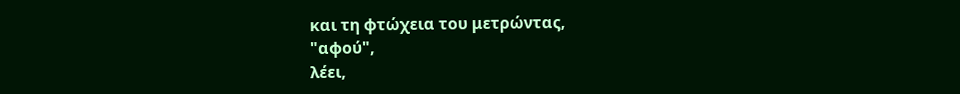και τη φτώχεια του μετρώντας,
"αφού",
λέει,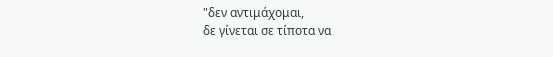"δεν αντιμάχομαι,
δε γίνεται σε τίποτα να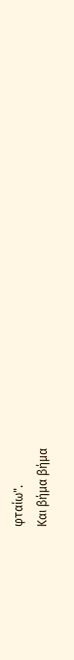φταίω".
Και βήμα βήμα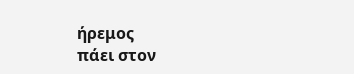ήρεμος
πάει στον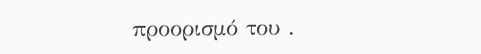προορισμό του .